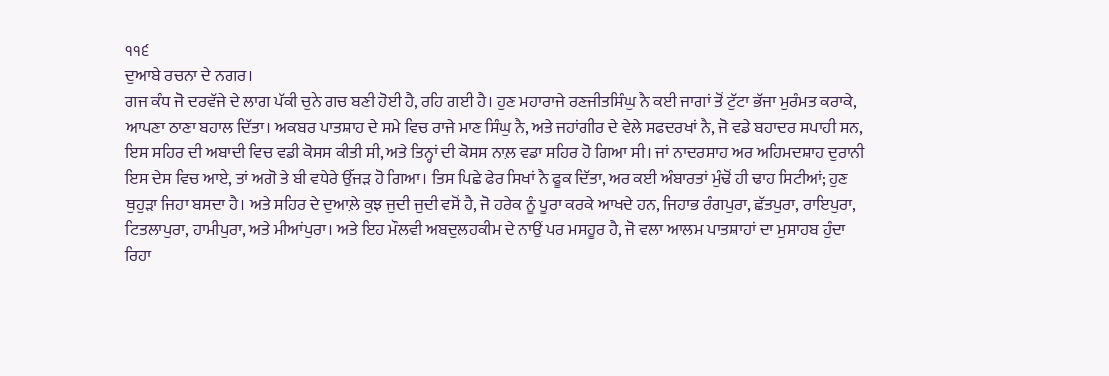੧੧੬
ਦੁਆਬੇ ਰਚਨਾ ਦੇ ਨਗਰ।
ਗਜ ਕੰਧ ਜੋ ਦਰਵੱਜੇ ਦੇ ਲਾਗ ਪੱਕੀ ਚੁਨੇ ਗਚ ਬਣੀ ਹੋਈ ਹੈ, ਰਹਿ ਗਈ ਹੈ। ਹੁਣ ਮਹਾਰਾਜੇ ਰਣਜੀਤਸਿੰਘੁ ਨੈ ਕਈ ਜਾਗਾਂ ਤੋਂ ਟੁੱਟਾ ਭੱਜਾ ਮੁਰੰਮਤ ਕਰਾਕੇ, ਆਪਣਾ ਠਾਣਾ ਬਹਾਲ ਦਿੱਤਾ। ਅਕਬਰ ਪਾਤਸ਼ਾਹ ਦੇ ਸਮੇ ਵਿਚ ਰਾਜੇ ਮਾਣ ਸਿੰਘੁ ਨੈ, ਅਤੇ ਜਹਾਂਗੀਰ ਦੇ ਵੇਲੇ ਸਫਦਰਖਾਂ ਨੈ, ਜੋ ਵਡੇ ਬਹਾਦਰ ਸਪਾਹੀ ਸਨ, ਇਸ ਸਹਿਰ ਦੀ ਅਬਾਦੀ ਵਿਚ ਵਡੀ ਕੋਸਸ ਕੀਤੀ ਸੀ, ਅਤੇ ਤਿਨ੍ਹਾਂ ਦੀ ਕੋਸਸ ਨਾਲ਼ ਵਡਾ ਸਹਿਰ ਹੋ ਗਿਆ ਸੀ। ਜਾਂ ਨਾਦਰਸਾਹ ਅਰ ਅਹਿਮਦਸ਼ਾਹ ਦੁਰਾਨੀ ਇਸ ਦੇਸ ਵਿਚ ਆਏ, ਤਾਂ ਅਗੋ ਤੇ ਬੀ ਵਧੇਰੇ ਉੱਜੜ ਹੋ ਗਿਆ। ਤਿਸ ਪਿਛੇ ਫੇਰ ਸਿਖਾਂ ਨੈ ਫੂਕ ਦਿੱਤਾ, ਅਰ ਕਈ ਅੰਬਾਰਤਾਂ ਮੁੰਢੋਂ ਹੀ ਢਾਹ ਸਿਟੀਆਂ; ਹੁਣ ਥੁਹੁੜਾ ਜਿਹਾ ਬਸਦਾ ਹੈ। ਅਤੇ ਸਹਿਰ ਦੇ ਦੁਆਲ਼ੇ ਕੁਝ ਜੁਦੀ ਜੁਦੀ ਵਸੋਂ ਹੈ, ਜੋ ਹਰੇਕ ਨੂੰ ਪੂਰਾ ਕਰਕੇ ਆਖਦੇ ਹਨ, ਜਿਹਾਭ ਰੰਗਪੁਰਾ, ਛੱਤਪੁਰਾ, ਰਾਇਪੁਰਾ, ਟਿਤਲਾਪੁਰਾ, ਹਾਮੀਪੁਰਾ, ਅਤੇ ਮੀਆਂਪੁਰਾ। ਅਤੇ ਇਹ ਮੌਲਵੀ ਅਬਦੁਲਹਕੀਮ ਦੇ ਨਾਉਂ ਪਰ ਮਸਹੂਰ ਹੈ, ਜੋ ਵਲਾ ਆਲਮ ਪਾਤਸ਼ਾਹਾਂ ਦਾ ਮੁਸਾਹਬ ਹੁੰਦਾ ਰਿਹਾ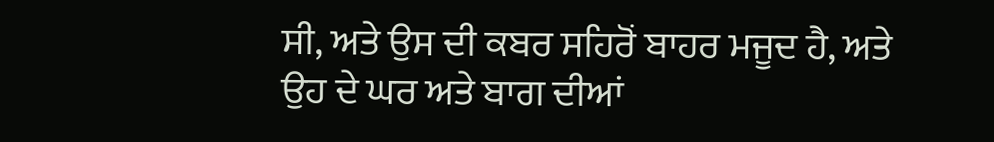ਸੀ, ਅਤੇ ਉਸ ਦੀ ਕਬਰ ਸਹਿਰੋਂ ਬਾਹਰ ਮਜੂਦ ਹੈ, ਅਤੇ ਉਹ ਦੇ ਘਰ ਅਤੇ ਬਾਗ ਦੀਆਂ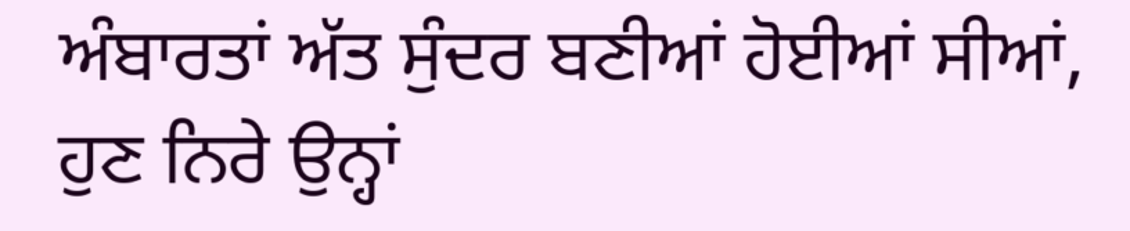ਅੰਬਾਰਤਾਂ ਅੱਤ ਸੁੰਦਰ ਬਣੀਆਂ ਹੋਈਆਂ ਸੀਆਂ, ਹੁਣ ਨਿਰੇ ਉਨ੍ਹਾਂ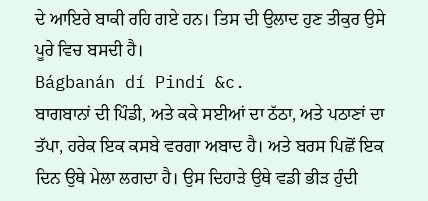ਦੇ ਆਇਰੇ ਬਾਕੀ ਰਹਿ ਗਏ ਹਨ। ਤਿਸ ਦੀ ਉਲਾਦ ਹੁਣ ਤੀਕੁਰ ਉਸੇ ਪੂਰੇ ਵਿਚ ਬਸਦੀ ਹੈ।
Bágbanán dí Pindí &c.
ਬਾਗਬਾਨਾਂ ਦੀ ਪਿੰਡੀ, ਅਤੇ ਕਕੇ ਸਈਆਂ ਦਾ ਠੱਠਾ, ਅਤੇ ਪਠਾਣਾਂ ਦਾ ਤੱਪਾ, ਹਰੇਕ ਇਕ ਕਸਬੇ ਵਰਗਾ ਅਬਾਦ ਹੈ। ਅਤੇ ਬਰਸ ਪਿਛੋਂ ਇਕ ਦਿਨ ਉਥੇ ਮੇਲਾ ਲਗਦਾ ਹੈ। ਉਸ ਦਿਹਾੜੇ ਉਥੇ ਵਡੀ ਭੀੜ ਹੁੰਦੀ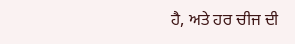ਹੈ, ਅਤੇ ਹਰ ਚੀਜ ਦੀ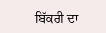ਬਿੱਕਰੀ ਦਾ